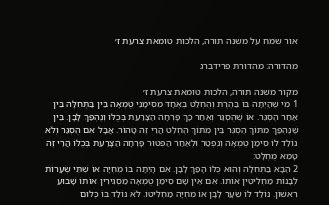אור שמח על משנה תורה, הלכות טומאת צרעת ז׳

מהדורה: מהדורת פרידברג

מקור משנה תורה, הלכות טומאת צרעת ז׳
1 מִי שֶׁהָיְתָה בּוֹ בַּהֶרֶת וְהֻחְלַט בְּאֶחָד מִסִּימָנֵי טֻמְאָה בֵּין בַּתְּחִלָּה בֵּין אַחַר הֶסְגֵּר. אוֹ שֶׁהֻסְגַּר וְאַחַר כָּךְ פָּרְחָה הַצָּרַעַת בְּכֻלּוֹ וְנֶהְפַּךְ לָבָן. בֵּין שֶׁנֶּהְפַּךְ מִתּוֹךְ הֶסְגֵּר בֵּין מִתּוֹךְ הֶחְלֵט הֲרֵי זֶה טָהוֹר. אֲבָל אִם הֻסְגַּר וְלֹא נוֹלַד לוֹ סִימַן טֻמְאָה וְנִפְטַר וּלְאַחַר הַפִּטּוּר פָּרְחָה הַצָּרַעַת בְּכֻלּוֹ הֲרֵי זֶה טָמֵא מֻחְלָט:
2 הַבָּא בַּתְּחִלָּה וְהוּא כֻּלּוֹ הָפַךְ לָבָן. אִם הָיְתָה בּוֹ מִחְיָה אוֹ שְׁתֵּי שְׂעָרוֹת לְבָנוֹת מַחְלִיטִין אוֹתוֹ. אִם אֵין שָׁם סִימַן טֻמְאָה מַסְגִּירִין אוֹתוֹ שָׁבוּעַ רִאשׁוֹן. נוֹלַד לוֹ שֵׂעָר לָבָן אוֹ מִחְיָה מַחְלִיטוֹ. לֹא נוֹלַד בּוֹ כְּלוּם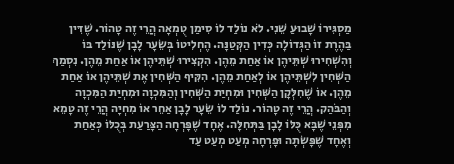מַסְגִּירוֹ שָׁבוּעַ שֵׁנִי. לֹא נוֹלַד לוֹ סִימַן טֻמְאָה הֲרֵי זֶה טָהוֹר. שֶׁדִּין בַּהֶרֶת זוֹ הַגְּדוֹלָה כְּדִין הַקְּטַנָּה. הֶחְלִיטוֹ בְּשֵׂעָר לָבָן שֶׁנּוֹלַד בּוֹ וְהִשְׁחִירוּ שְׁתֵּיהֶן אוֹ אַחַת מֵהֶן. הִקְצִירוּ שְׁתֵּיהֶן אוֹ אַחַת מֵהֶן. נִסְמַךְ הַשְּׁחִין לִשְׁתֵּיהֶן אוֹ לְאַחַת מֵהֶן. הִקִּיף הַשְּׁחִין אֶת שְׁתֵּיהֶן אוֹ אַחַת מֵהֶן. אוֹ שֶׁחִלְּקָן הַשְּׁחִין וּמִחְיַת הַשְּׁחִין וְהַמִּכְוָה וּמִחְיַת הַמִּכְוָה וְהַבֹּהַק. הֲרֵי זֶה טָהוֹר. נוֹלַד לוֹ שֵׂעָר לָבָן אַחֵר אוֹ מִחְיָה הֲרֵי זֶה טָמֵא מִפְּנֵי שֶׁבָּא כֻּלּוֹ לָבָן בַּתְּחִלָּה. אֶחָד שֶׁפָּרְחָה הַצָּרַעַת בְּכֻלּוֹ כְּאַחַת וְאֶחָד שֶׁפָּשְׂתָה וּפָרְחָה מְעַט מְעַט עַד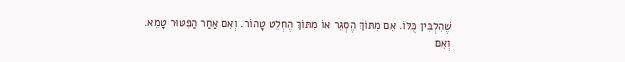שֶׁהִלְבִּין כֻּלּוֹ. אִם מִתּוֹךְ הֶסְגֵּר אוֹ מִתּוֹךְ הֶחְלֵט טָהוֹר. וְאִם אַחַר הַפִּטּוּר טָמֵא. וְאִם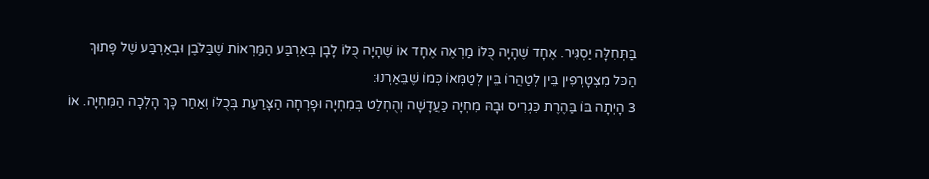בַּתְּחִלָּה יַסְגִּיר. אֶחָד שֶׁהָיָה כֻּלּוֹ מַרְאֶה אֶחָד אוֹ שֶׁהָיָה כֻּלּוֹ לָבָן בְּאַרְבַּע הַמַּרְאוֹת שֶׁבַּלֹּבֶן וּבְאַרְבַּע שֶׁל פָּתוּךְ הַכּל מִצְטָרְפִין בֵּין לְטַהֲרוֹ בֵּין לְטַמְּאוֹ כְּמוֹ שֶׁבֵּאַרְנוּ:
3 הָיְתָה בּוֹ בַּהֶרֶת כִּגְרִיס וּבָהּ מִחְיָה כַּעֲדָשָׁה וְהֻחְלַט בְּמִחְיָה וּפָרְחָה הַצָּרַעַת בְּכֻלּוֹ וְאַחַר כָּךְ הָלְכָה הַמִּחְיָה. אוֹ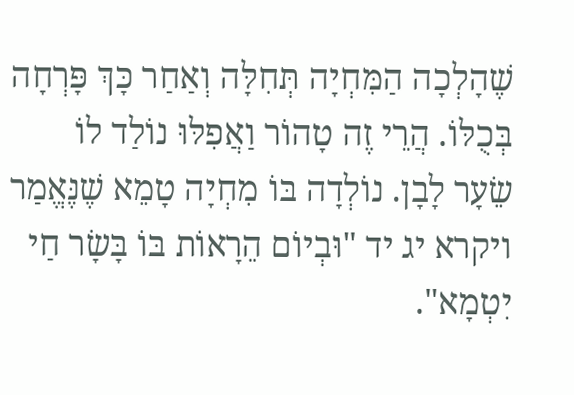שֶׁהָלְכָה הַמִּחְיָה תְּחִלָּה וְאַחַר כָּךְ פָּרְחָה בְּכֻלּוֹ. הֲרֵי זֶה טָהוֹר וַאֲפִלּוּ נוֹלַד לוֹ שֵׂעָר לָבָן. נוֹלְדָה בּוֹ מִחְיָה טָמֵא שֶׁנֶּאֱמַר ויקרא יג יד "וּבְיוֹם הֵרָאוֹת בּוֹ בָּשָׂר חַי יִטְמָא".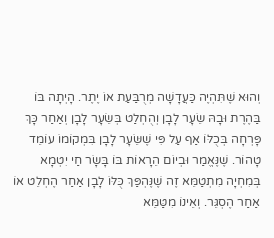וְהוּא שֶׁתִּהְיֶה כַּעֲדָשָׁה מְרֻבַּעַת אוֹ יֶתֶר. הָיְתָה בּוֹ בַּהֶרֶת וּבָהּ שֵׂעָר לָבָן וְהֻחְלַט בְּשֵׂעָר לָבָן וְאַחַר כָּךְ פָּרְחָה בְּכֻלּוֹ אַף עַל פִּי שֶׁשֵּׂעָר לָבָן בִּמְקוֹמוֹ עוֹמֵד טָהוֹר. שֶׁנֶּאֱמַר וּבְיוֹם הֵרָאוֹת בּוֹ בָּשָׂר חַי יִטְמָא בְּמִחְיָה מִתְטַמֵּא זֶה שֶׁנֶּהְפַּךְ כֻּלּוֹ לָבָן אַחַר הֶחְלֵט אוֹ אַחַר הֶסְגֵּר. וְאֵינוֹ מִטַּמֵּא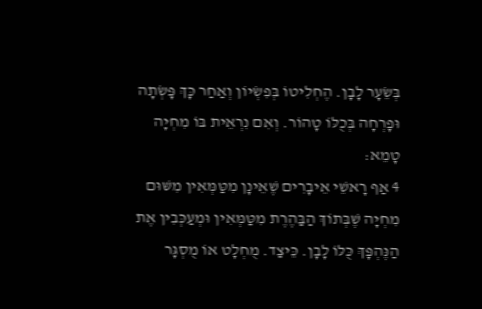בְּשֵׂעָר לָבָן. הֶחְלִיטוֹ בְּפִשְׂיוֹן וְאַחַר כָּךְ פָּשְׂתָה וּפָרְחָה בְּכֻלּוֹ טָהוֹר. וְאִם נִרְאֵית בּוֹ מִחְיָה טָמֵא:
4 אַף רָאשֵׁי אֵיבָרִים שֶׁאֵינָן מִטַּמְּאִין מִשּׁוּם מִחְיָה שֶׁבְּתוֹךְ הַבַּהֶרֶת מִטַּמְּאִין וּמְעַכְּבִין אֶת הַנֶּהְפָּךְ כֻּלּוֹ לָבָן. כֵּיצַד. מֻחְלָט אוֹ מֻסְגָּר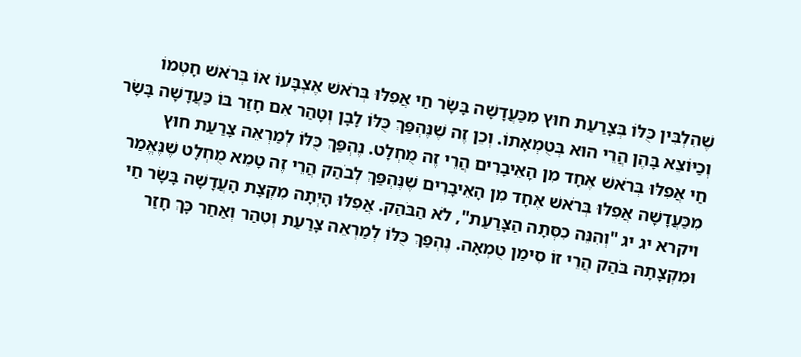שֶׁהִלְבִּין כֻּלּוֹ בְּצָרַעַת חוּץ מִכַּעֲדָשָׁה בָּשָׂר חַי אֲפִלּוּ בְּרֹאשׁ אֶצְבָּעוֹ אוֹ בְּרֹאשׁ חָטְמוֹ וְכַיּוֹצֵא בָּהֶן הֲרֵי הוּא בְּטֻמְאָתוֹ. וְכֵן זֶה שֶׁנֶּהְפַּךְ כֻּלּוֹ לָבָן וְטָהַר אִם חָזַר בּוֹ כַּעֲדָשָׁה בָּשָׂר חַי אֲפִלּוּ בְּרֹאשׁ אֶחָד מִן הָאֵיבָרִים הֲרֵי זֶה מֻחְלָט. נֶהְפַּךְ כֻּלּוֹ לְמַרְאֵה צָרַעַת חוּץ מִכַּעֲדָשָׁה אֲפִלּוּ בְּרֹאשׁ אֶחָד מִן הָאֵיבָרִים שֶׁנֶּהְפַּךְ לְבֹהַק הֲרֵי זֶה טָמֵא מֻחְלָט שֶׁנֶּאֱמַר ויקרא יג יג "וְהִנֵּה כִסְּתָה הַצָּרַעַת", לֹא הַבֹּהַק. אֲפִלּוּ הָיְתָה מִקְצָת הָעֲדָשָׁה בָּשָׂר חַי וּמִקְצָתָהּ בֹּהַק הֲרֵי זוֹ סִימַן טֻמְאָה. נֶהְפַּךְ כֻּלּוֹ לְמַרְאֵה צָרַעַת וְטִהַר וְאַחַר כָּךְ חָזַר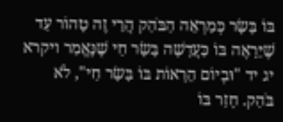בּוֹ בָּשָׂר כְּמַרְאֵה הַבֹּהַק הֲרֵי זֶה טָהוֹר עַד שֶׁיֵּרָאֶה בּוֹ כַּעֲדָשָׁה בָּשָׂר חַי שֶׁנֶּאֱמַר ויקרא יג יד "וּבְיוֹם הֵרָאוֹת בּוֹ בָּשָׂר חַי", לֹא בֹּהַק. חָזַר בּוֹ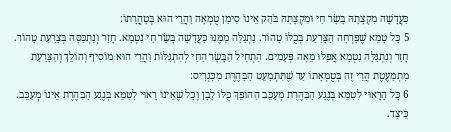כַּעֲדָשָׁה מִקְצָתָהּ בָּשָׂר חַי וּמִקְצָתָהּ בֹּהַק אֵינוֹ סִימַן טֻמְאָה וַהֲרֵי הוּא בְּטָהֳרָתוֹ:
5 כָּל טָמֵא שֶׁפָּרְחָה הַצָּרַעַת בְּכֻלּוֹ טָהוֹר. נִתְגַּלָּה מִמֶּנּוּ כַּעֲדָשָׁה בָּשָׂר חַי נִטְמָא. חָזַר וְנִתְכַּסָּה בְּצָרַעַת טָהוֹר. חָזַר וְנִתְגַּלָּה נִטְמָא אֲפִלּוּ מֵאָה פְּעָמִים. הִתְחִיל הַבָּשָׂר הַחַי לְהִתְגַּלּוֹת וַהֲרֵי הוּא מוֹסִיף וְהוֹלֵךְ וְהַצָּרַעַת מִתְמַעֶטֶת הֲרֵי זֶה בְּטֻמְאָתוֹ עַד שֶׁתִּתְמַעֵט הַבַּהֶרֶת מִכִּגְרִיס:
6 כָּל הָרָאוּי לִטַּמֵּא בְּנֶגַע הַבַּהֶרֶת מְעַכֵּב הַהוֹפֵךְ כֻּלּוֹ לָבָן וְכָל שֶׁאֵינוֹ רָאוּי לִטַּמֵּא בְּנֶגַע הַבַּהֶרֶת אֵינוֹ מְעַכֵּב. כֵּיצַד.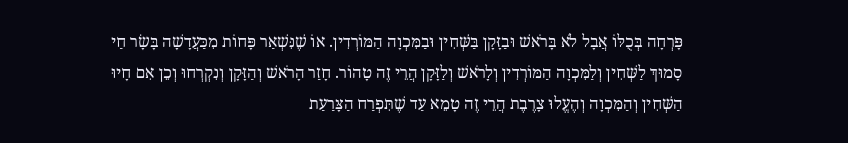פָּרְחָה בְּכֻלּוֹ אֲבָל לֹא בָּרֹאשׁ וּבַזָּקָן בַּשְּׁחִין וּבַמִּכְוָה הַמּוֹרְדִין. אוֹ שֶׁנִּשְׁאַר פָּחוֹת מִכַּעֲדָשָׁה בָּשָׂר חַי סָמוּךְ לַשְּׁחִין וְלַמִּכְוָה הַמּוֹרְדִין וְלָרֹאשׁ וְלַזָּקָן הֲרֵי זֶה טָהוֹר. חָזַר הָרֹאשׁ וְהַזָּקָן וְנִקְרְחוּ וְכֵן אִם חָיוּ הַשְּׁחִין וְהַמִּכְוָה וְהֶעֱלוּ צָרֶבֶת הֲרֵי זֶה טָמֵא עַד שֶׁתִּפְרַח הַצָּרַעַת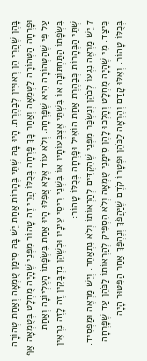בָּהֶן שֶׁהֲרֵי הֵן רְאוּיִין לְבַהֶרֶת. הָיוּ בָּהּ שְׁתֵּי בֶּהָרוֹת אַחַת יֵשׁ בָּהּ סִימַן טֻמְאָה וְאַחַת טְהוֹרָה וּפָרְחָה הַטְּהוֹרָה לַטְּמֵאָה וְאַחַר כָּךְ פָּרְחָה בְּכֻלּוֹ הֲרֵי זֶה טָהוֹר מִפְּנֵי שֶׁהָיָה מֻחְלָט בְּטֻמְאָה אַף עַל פִּי שֶׁהַטְּהוֹרָה הִיא שֶׁפָּרְחָה. וְלֹא עוֹד אֶלָּא אֲפִלּוּ הָיוּ אַחַת בִּשְׂפָתוֹ הָעֶלְיוֹנָה וְאַחַת בִּשְׂפָתוֹ הַתַּחְתּוֹנָה אוֹ בִּשְׁתֵּי אֶצְבְּעוֹתָיו אוֹ בִּשְׁנֵי רִיסֵי עֵינָיו וּכְשֶׁהֵן נִדְבָּקִין זֶה לָזֶה נִרְאִין שְׁתֵּי הַבֶּהָרוֹת כְּבַהֶרֶת אַחַת הוֹאִיל וּפָרְחָה בְּכֻלּוֹ טָהוֹר:
7 יֵשׁ מַרְאֶה נִגְעוֹ לְכֹהֵן וְנִשְׂכַּר מִפְּנֵי שֶׁהִקְדִּים לְהַרְאוֹתוֹ וְלֹא נִתְאַחֵר. וְיֵשׁ מַרְאֶה וּמַפְסִיד. כֵּיצַד. מִי שֶׁהָיָה מֻחְלָט וְהָלְכוּ לָהֶן סִימָנֵי טֻמְאָה וְלֹא הִסְפִּיק לְהַרְאוֹתוֹ לַכֹּהֵן עַד שֶׁפָּרְחָה בְּכֻלּוֹ טָהוֹר. וְאִלּוּ קָדַם וְהֶרְאָה לַכֹּהֵן וּפְטָרוֹ קֹדֶם שֶׁיַּהֲפֹךְ וְנֶהְפַּךְ אַחַר הַפִּטּוּר הָיָה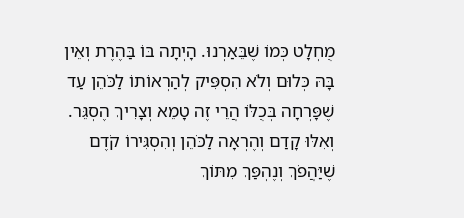מֻחְלָט כְּמוֹ שֶׁבֵּאַרְנוּ. הָיְתָה בּוֹ בַּהֶרֶת וְאֵין בָּהּ כְּלוּם וְלֹא הִסְפִּיק לְהַרְאוֹתוֹ לַכֹּהֵן עַד שֶׁפָּרְחָה בְּכֻלּוֹ הֲרֵי זֶה טָמֵא וְצָרִיךְ הֶסְגֵּר. וְאִלּוּ קָדַם וְהֶרְאָה לַכֹּהֵן וְהִסְגִּירוֹ קֹדֶם שֶׁיַּהֲפֹךְ וְנֶהְפַּךְ מִתּוֹךְ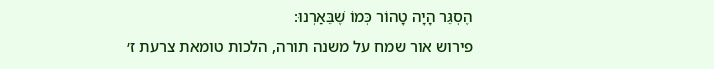הֶסְגֵּר הָיָה טָהוֹר כְּמוֹ שֶׁבֵּאַרְנוּ:
פירוש אור שמח על משנה תורה, הלכות טומאת צרעת ז׳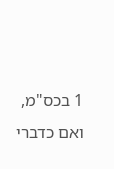1 בכס"מ, ואם כדברי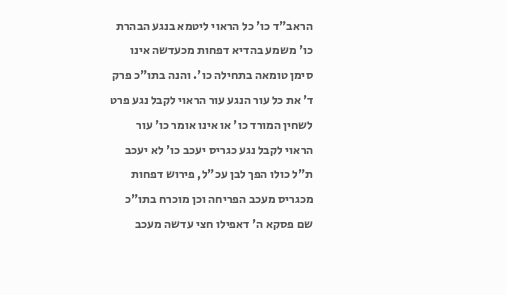הראב"ד כו' כל הראוי ליטמא בנגע הבהרת כו' משמע בהדיא דפחות מכעדשה אינו סימן טומאה בתחילה כו'. והנה בתו"כ פרק ד' את כל עור הנגע עור הראוי לקבל נגע פרט לשחין המורד כו' או אינו אומר כו' עור הראוי לקבל נגע כגריס יעכב כו' לא יעכב ת"ל כולו הפך לבן עכ"ל, פירוש דפחות מכגריס מעכב הפריחה וכן מוכרח בתו"כ שם פסקא ה' דאפילו חצי עדשה מעכב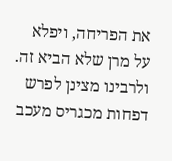את הפריחה, ויפלא על מרן שלא הביא זה. ולרבינו מצינן לפרש דפחות מכגריס מעכב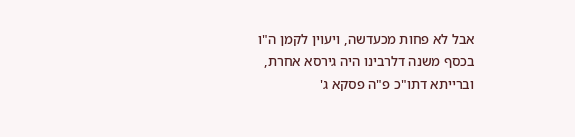אבל לא פחות מכעדשה, ויעוין לקמן ה"ו בכסף משנה דלרבינו היה גירסא אחרת, וברייתא דתו"כ פ"ה פסקא ג'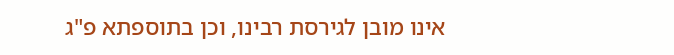אינו מובן לגירסת רבינו, וכן בתוספתא פ"ג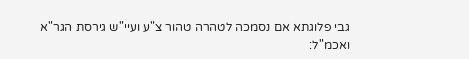גבי פלוגתא אם נסמכה לטהרה טהור צ"ע ועיי"ש גירסת הגר"א ואכמ"ל: